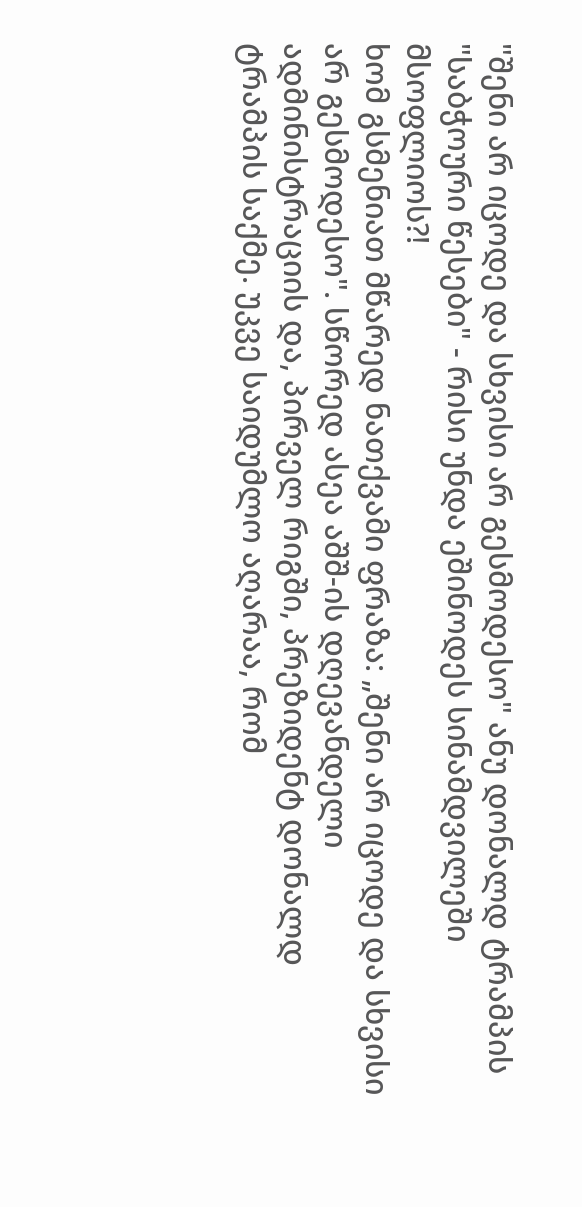"შენი არ იცოდე და სხვისი არ გესმოდესო" ანუ დონალდ ტრამპის "საბჭოური წესები" - რისი უნდა ეშინოდეს სინამდვილეში მსოფლიოს?!
ხომ გსმენიათ მწარედ ნათქვამი ფრაზა: „შენი არ იცოდე და სხვისი არ გესმოდესო". სწორედ ასეა აშშ-ის დღევანდელი ადმინისტრაციის და, პირველ რიგში, პრეზიდენტ დონალდ ტრამპის საქმე. უკვე საიდუმლო აღარაა, რომ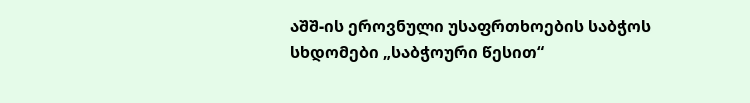აშშ-ის ეროვნული უსაფრთხოების საბჭოს სხდომები „საბჭოური წესით“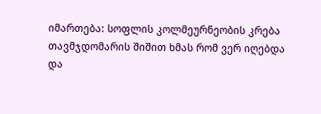იმართება: სოფლის კოლმეურნეობის კრება თავმჯდომარის შიშით ხმას რომ ვერ იღებდა და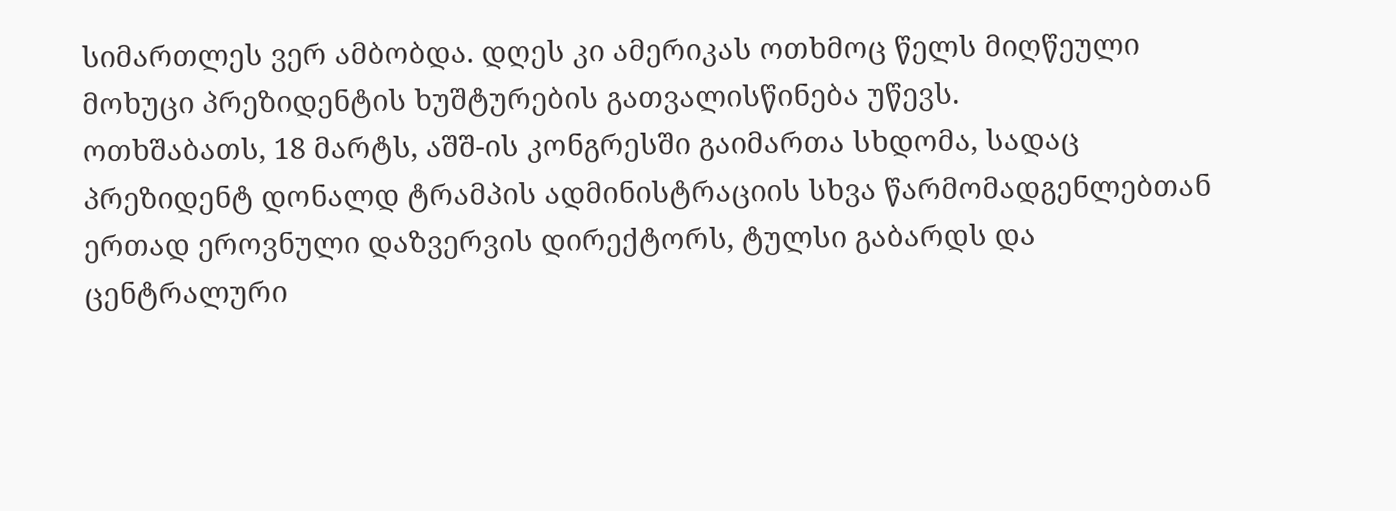სიმართლეს ვერ ამბობდა. დღეს კი ამერიკას ოთხმოც წელს მიღწეული მოხუცი პრეზიდენტის ხუშტურების გათვალისწინება უწევს.
ოთხშაბათს, 18 მარტს, აშშ-ის კონგრესში გაიმართა სხდომა, სადაც პრეზიდენტ დონალდ ტრამპის ადმინისტრაციის სხვა წარმომადგენლებთან ერთად ეროვნული დაზვერვის დირექტორს, ტულსი გაბარდს და ცენტრალური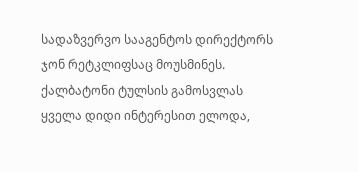სადაზვერვო სააგენტოს დირექტორს ჯონ რეტკლიფსაც მოუსმინეს. ქალბატონი ტულსის გამოსვლას ყველა დიდი ინტერესით ელოდა,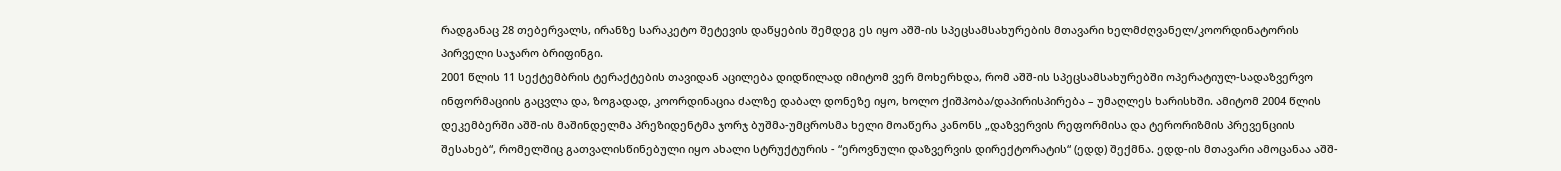რადგანაც 28 თებერვალს, ირანზე სარაკეტო შეტევის დაწყების შემდეგ ეს იყო აშშ-ის სპეცსამსახურების მთავარი ხელმძღვანელ/კოორდინატორის პირველი საჯარო ბრიფინგი.
2001 წლის 11 სექტემბრის ტერაქტების თავიდან აცილება დიდწილად იმიტომ ვერ მოხერხდა, რომ აშშ-ის სპეცსამსახურებში ოპერატიულ-სადაზვერვო ინფორმაციის გაცვლა და, ზოგადად, კოორდინაცია ძალზე დაბალ დონეზე იყო, ხოლო ქიშპობა/დაპირისპირება – უმაღლეს ხარისხში. ამიტომ 2004 წლის დეკემბერში აშშ-ის მაშინდელმა პრეზიდენტმა ჯორჯ ბუშმა-უმცროსმა ხელი მოაწერა კანონს „დაზვერვის რეფორმისა და ტერორიზმის პრევენციის შესახებ“, რომელშიც გათვალისწინებული იყო ახალი სტრუქტურის - “ეროვნული დაზვერვის დირექტორატის“ (ედდ) შექმნა. ედდ-ის მთავარი ამოცანაა აშშ-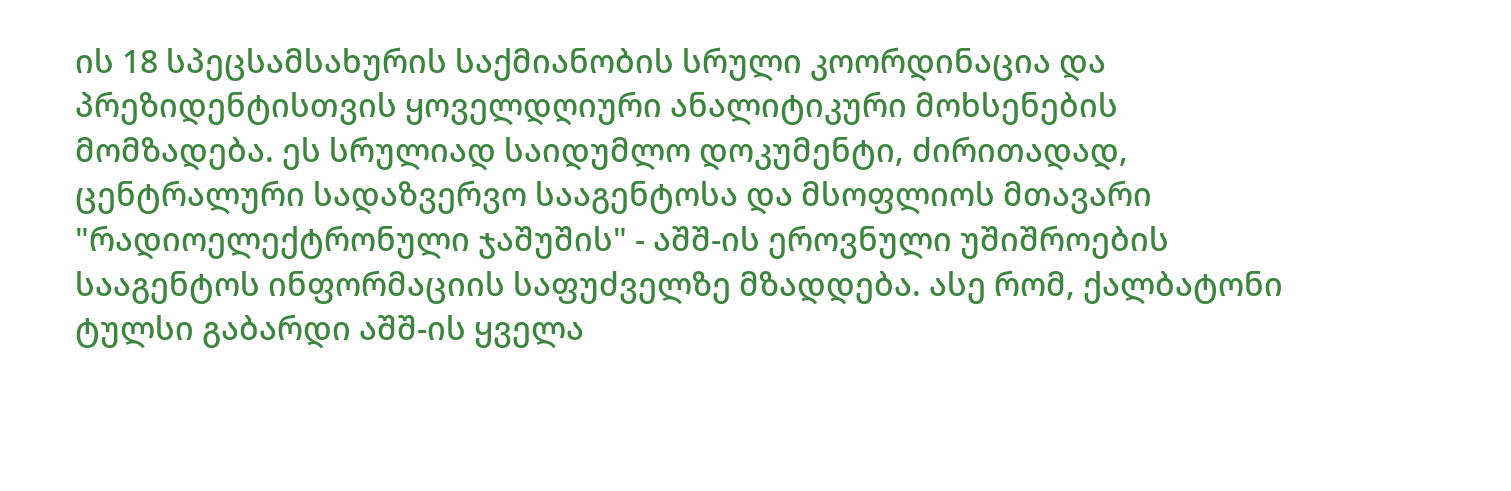ის 18 სპეცსამსახურის საქმიანობის სრული კოორდინაცია და პრეზიდენტისთვის ყოველდღიური ანალიტიკური მოხსენების მომზადება. ეს სრულიად საიდუმლო დოკუმენტი, ძირითადად, ცენტრალური სადაზვერვო სააგენტოსა და მსოფლიოს მთავარი "რადიოელექტრონული ჯაშუშის" - აშშ-ის ეროვნული უშიშროების სააგენტოს ინფორმაციის საფუძველზე მზადდება. ასე რომ, ქალბატონი ტულსი გაბარდი აშშ-ის ყველა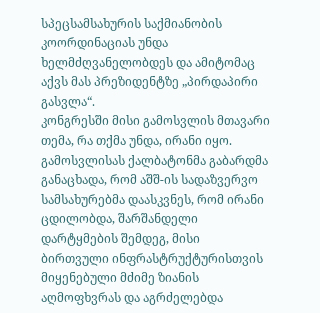სპეცსამსახურის საქმიანობის კოორდინაციას უნდა ხელმძღვანელობდეს და ამიტომაც აქვს მას პრეზიდენტზე „პირდაპირი გასვლა“.
კონგრესში მისი გამოსვლის მთავარი თემა, რა თქმა უნდა, ირანი იყო. გამოსვლისას ქალბატონმა გაბარდმა განაცხადა, რომ აშშ-ის სადაზვერვო სამსახურებმა დაასკვნეს, რომ ირანი ცდილობდა, შარშანდელი დარტყმების შემდეგ, მისი ბირთვული ინფრასტრუქტურისთვის მიყენებული მძიმე ზიანის აღმოფხვრას და აგრძელებდა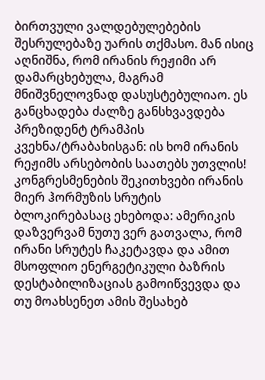ბირთვული ვალდებულებების შესრულებაზე უარის თქმასო. მან ისიც აღნიშნა, რომ ირანის რეჟიმი არ დამარცხებულა, მაგრამ მნიშვნელოვნად დასუსტებულიაო. ეს განცხადება ძალზე განსხვავდება პრეზიდენტ ტრამპის კვეხნა/ტრაბახისგან: ის ხომ ირანის რეჟიმს არსებობის საათებს უთვლის! კონგრესმენების შეკითხვები ირანის მიერ ჰორმუზის სრუტის ბლოკირებასაც ეხებოდა: ამერიკის დაზვერვამ ნუთუ ვერ გათვალა, რომ ირანი სრუტეს ჩაკეტავდა და ამით მსოფლიო ენერგეტიკული ბაზრის დესტაბილიზაციას გამოიწვევდა და თუ მოახსენეთ ამის შესახებ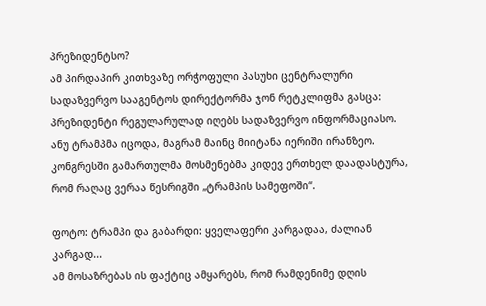პრეზიდენტსო?
ამ პირდაპირ კითხვაზე ორჭოფული პასუხი ცენტრალური სადაზვერვო სააგენტოს დირექტორმა ჯონ რეტკლიფმა გასცა: პრეზიდენტი რეგულარულად იღებს სადაზვერვო ინფორმაციასო. ანუ ტრამპმა იცოდა, მაგრამ მაინც მიიტანა იერიში ირანზეო. კონგრესში გამართულმა მოსმენებმა კიდევ ერთხელ დაადასტურა, რომ რაღაც ვერაა წესრიგში „ტრამპის სამეფოში“.

ფოტო: ტრამპი და გაბარდი: ყველაფერი კარგადაა, ძალიან კარგად...
ამ მოსაზრებას ის ფაქტიც ამყარებს, რომ რამდენიმე დღის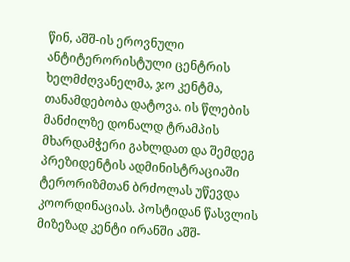წინ, აშშ-ის ეროვნული ანტიტერორისტული ცენტრის ხელმძღვანელმა, ჯო კენტმა, თანამდებობა დატოვა. ის წლების მანძილზე დონალდ ტრამპის მხარდამჭერი გახლდათ და შემდეგ პრეზიდენტის ადმინისტრაციაში ტერორიზმთან ბრძოლას უწევდა კოორდინაციას. პოსტიდან წასვლის მიზეზად კენტი ირანში აშშ-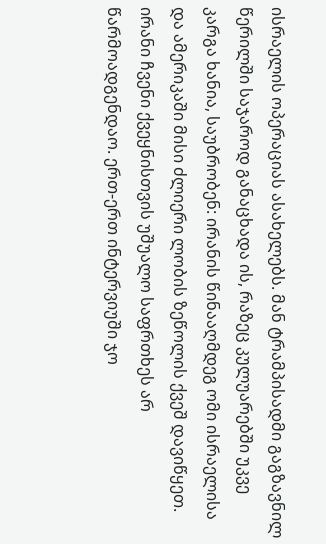ისრაელის ოპერაციას ასახელებს. მან ტრამპისადმი გაგზავნილ წერილში საჯაროდ განაცხადა ის, რაზეც კულუარებში უკვე კარგა ხანია, საუბრობენ: ირანის წინააღმდეგ ომი ისრაელისა და ამერიკაში მისი ძლიერი ლობის ზეწოლის ქვეშ დავიწყეთ. ირანი ჩვენი ქვეყნისთვის უშუალო საფრთხეს არ წარმოადგენდაო. ერთ-ერთ ინტერვიუში ჯო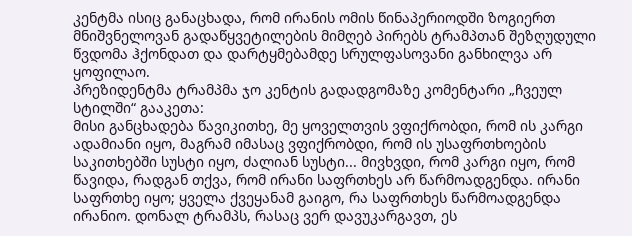კენტმა ისიც განაცხადა, რომ ირანის ომის წინაპერიოდში ზოგიერთ მნიშვნელოვან გადაწყვეტილების მიმღებ პირებს ტრამპთან შეზღუდული წვდომა ჰქონდათ და დარტყმებამდე სრულფასოვანი განხილვა არ ყოფილაო.
პრეზიდენტმა ტრამპმა ჯო კენტის გადადგომაზე კომენტარი „ჩვეულ სტილში“ გააკეთა:
მისი განცხადება წავიკითხე, მე ყოველთვის ვფიქრობდი, რომ ის კარგი ადამიანი იყო, მაგრამ იმასაც ვფიქრობდი, რომ ის უსაფრთხოების საკითხებში სუსტი იყო, ძალიან სუსტი... მივხვდი, რომ კარგი იყო, რომ წავიდა, რადგან თქვა, რომ ირანი საფრთხეს არ წარმოადგენდა. ირანი საფრთხე იყო; ყველა ქვეყანამ გაიგო, რა საფრთხეს წარმოადგენდა ირანიო. დონალ ტრამპს, რასაც ვერ დავუკარგავთ, ეს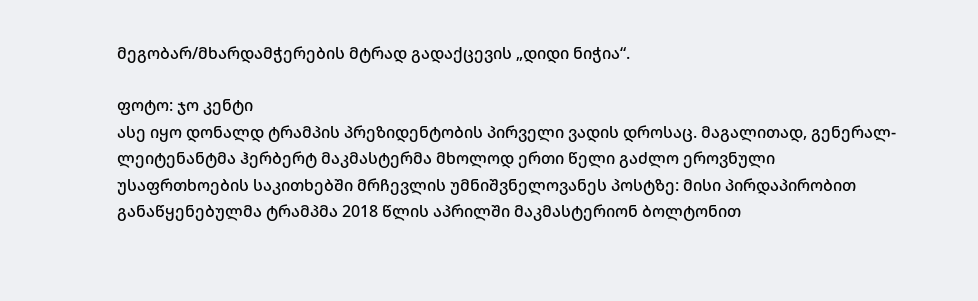მეგობარ/მხარდამჭერების მტრად გადაქცევის „დიდი ნიჭია“.

ფოტო: ჯო კენტი
ასე იყო დონალდ ტრამპის პრეზიდენტობის პირველი ვადის დროსაც. მაგალითად, გენერალ-ლეიტენანტმა ჰერბერტ მაკმასტერმა მხოლოდ ერთი წელი გაძლო ეროვნული უსაფრთხოების საკითხებში მრჩევლის უმნიშვნელოვანეს პოსტზე: მისი პირდაპირობით განაწყენებულმა ტრამპმა 2018 წლის აპრილში მაკმასტერიონ ბოლტონით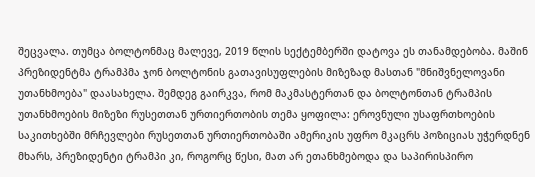შეცვალა. თუმცა ბოლტონმაც მალევე, 2019 წლის სექტემბერში დატოვა ეს თანამდებობა. მაშინ პრეზიდენტმა ტრამპმა ჯონ ბოლტონის გათავისუფლების მიზეზად მასთან "მნიშვნელოვანი უთანხმოება" დაასახელა. შემდეგ გაირკვა, რომ მაკმასტერთან და ბოლტონთან ტრამპის უთანხმოების მიზეზი რუსეთთან ურთიერთობის თემა ყოფილა: ეროვნული უსაფრთხოების საკითხებში მრჩევლები რუსეთთან ურთიერთობაში ამერიკის უფრო მკაცრს პოზიციას უჭერდნენ მხარს, პრეზიდენტი ტრამპი კი, როგორც წესი, მათ არ ეთანხმებოდა და საპირისპირო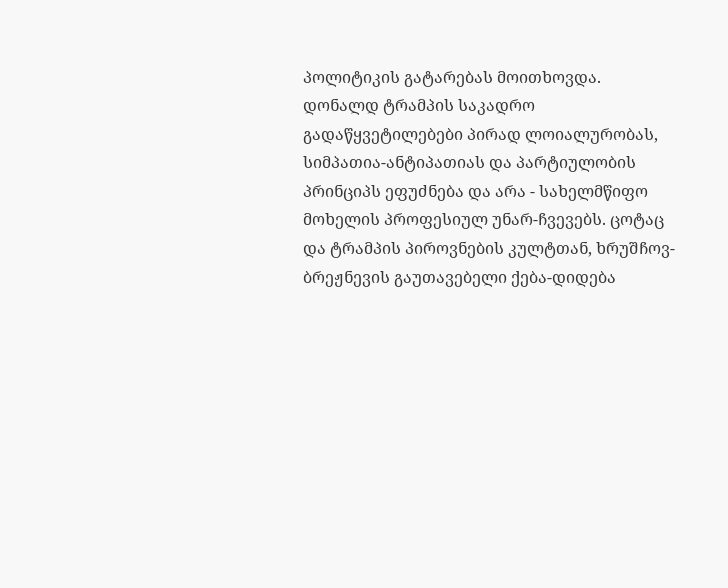პოლიტიკის გატარებას მოითხოვდა. დონალდ ტრამპის საკადრო გადაწყვეტილებები პირად ლოიალურობას, სიმპათია-ანტიპათიას და პარტიულობის პრინციპს ეფუძნება და არა - სახელმწიფო მოხელის პროფესიულ უნარ-ჩვევებს. ცოტაც და ტრამპის პიროვნების კულტთან, ხრუშჩოვ-ბრეჟნევის გაუთავებელი ქება-დიდება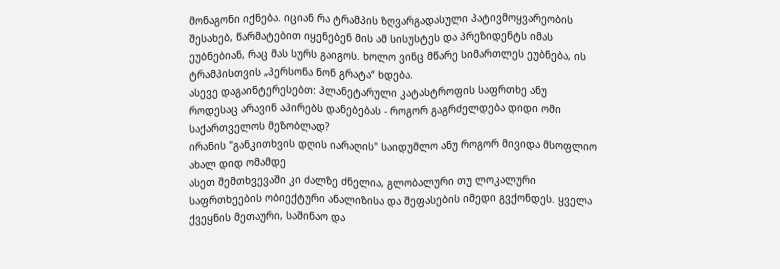მონაგონი იქნება. იციან რა ტრამპის ზღვარგადასული პატივმოყვარეობის შესახებ, წარმატებით იყენებენ მის ამ სისუსტეს და პრეზიდენტს იმას ეუბნებიან, რაც მას სურს გაიგოს. ხოლო ვინც მწარე სიმართლეს ეუბნება, ის ტრამპისთვის „პერსონა ნონ გრატა“ ხდება.
ასევე დაგაინტერესებთ: პლანეტარული კატასტროფის საფრთხე ანუ როდესაც არავინ აპირებს დანებებას - როგორ გაგრძელდება დიდი ომი საქართველოს მეზობლად?
ირანის "განკითხვის დღის იარაღის" საიდუმლო ანუ როგორ მივიდა მსოფლიო ახალ დიდ ომამდე
ასეთ შემთხვევაში კი ძალზე ძნელია, გლობალური თუ ლოკალური საფრთხეების ობიექტური ანალიზისა და შეფასების იმედი გვქონდეს. ყველა ქვეყნის მეთაური, საშინაო და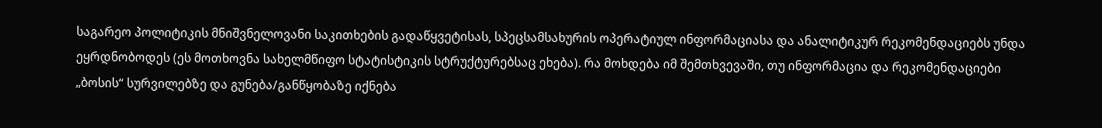საგარეო პოლიტიკის მნიშვნელოვანი საკითხების გადაწყვეტისას, სპეცსამსახურის ოპერატიულ ინფორმაციასა და ანალიტიკურ რეკომენდაციებს უნდა ეყრდნობოდეს (ეს მოთხოვნა სახელმწიფო სტატისტიკის სტრუქტურებსაც ეხება). რა მოხდება იმ შემთხვევაში, თუ ინფორმაცია და რეკომენდაციები „ბოსის“ სურვილებზე და გუნება/განწყობაზე იქნება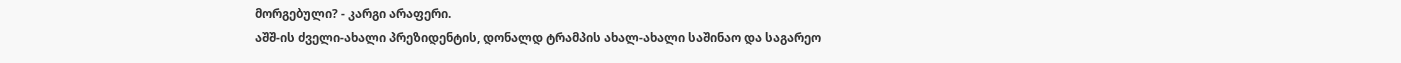მორგებული? - კარგი არაფერი.
აშშ-ის ძველი-ახალი პრეზიდენტის, დონალდ ტრამპის ახალ-ახალი საშინაო და საგარეო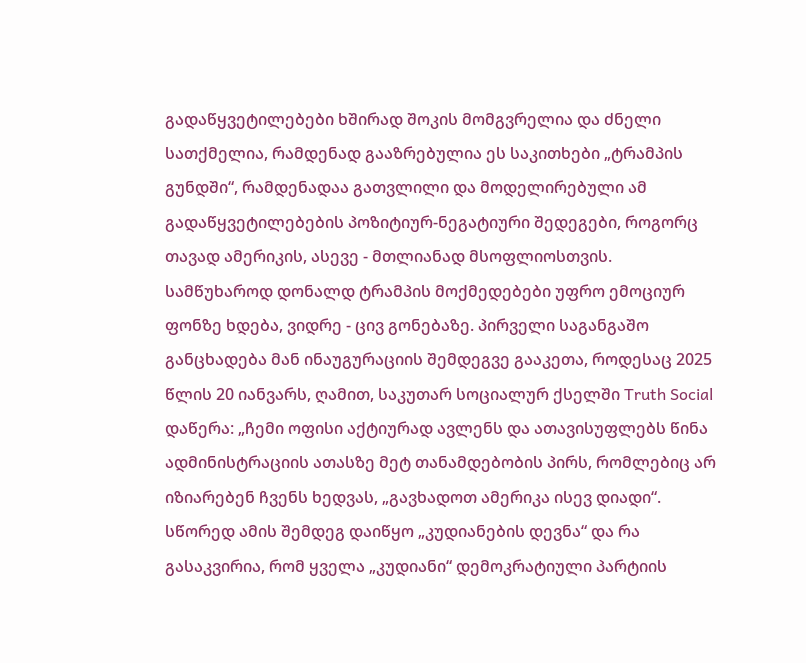გადაწყვეტილებები ხშირად შოკის მომგვრელია და ძნელი სათქმელია, რამდენად გააზრებულია ეს საკითხები „ტრამპის გუნდში“, რამდენადაა გათვლილი და მოდელირებული ამ გადაწყვეტილებების პოზიტიურ-ნეგატიური შედეგები, როგორც თავად ამერიკის, ასევე - მთლიანად მსოფლიოსთვის. სამწუხაროდ დონალდ ტრამპის მოქმედებები უფრო ემოციურ ფონზე ხდება, ვიდრე - ცივ გონებაზე. პირველი საგანგაშო განცხადება მან ინაუგურაციის შემდეგვე გააკეთა, როდესაც 2025 წლის 20 იანვარს, ღამით, საკუთარ სოციალურ ქსელში Truth Social დაწერა: „ჩემი ოფისი აქტიურად ავლენს და ათავისუფლებს წინა ადმინისტრაციის ათასზე მეტ თანამდებობის პირს, რომლებიც არ იზიარებენ ჩვენს ხედვას, „გავხადოთ ამერიკა ისევ დიადი“. სწორედ ამის შემდეგ დაიწყო „კუდიანების დევნა“ და რა გასაკვირია, რომ ყველა „კუდიანი“ დემოკრატიული პარტიის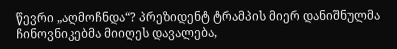წევრი „აღმოჩნდა“? პრეზიდენტ ტრამპის მიერ დანიშნულმა ჩინოვნიკებმა მიიღეს დავალება,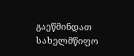გაეწმინდათ სახელმწიფო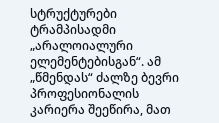სტრუქტურები ტრამპისადმი „არალოიალური ელემენტებისგან“. ამ „წმენდას“ ძალზე ბევრი პროფესიონალის კარიერა შეეწირა, მათ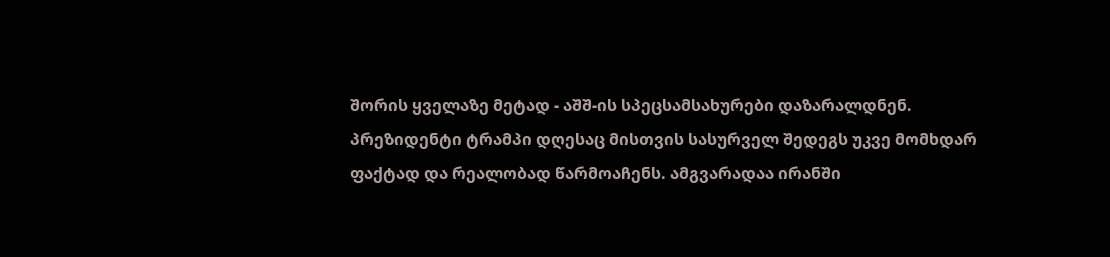შორის ყველაზე მეტად - აშშ-ის სპეცსამსახურები დაზარალდნენ.
პრეზიდენტი ტრამპი დღესაც მისთვის სასურველ შედეგს უკვე მომხდარ ფაქტად და რეალობად წარმოაჩენს. ამგვარადაა ირანში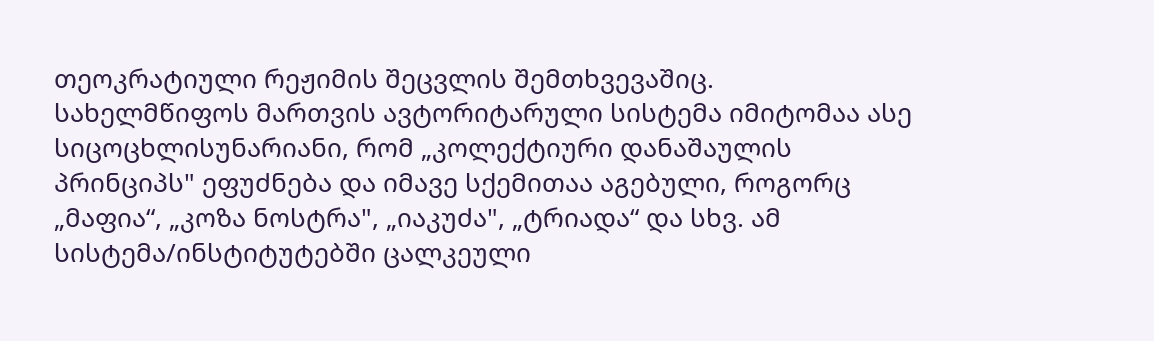თეოკრატიული რეჟიმის შეცვლის შემთხვევაშიც.
სახელმწიფოს მართვის ავტორიტარული სისტემა იმიტომაა ასე სიცოცხლისუნარიანი, რომ „კოლექტიური დანაშაულის პრინციპს" ეფუძნება და იმავე სქემითაა აგებული, როგორც „მაფია“, „კოზა ნოსტრა", „იაკუძა", „ტრიადა“ და სხვ. ამ სისტემა/ინსტიტუტებში ცალკეული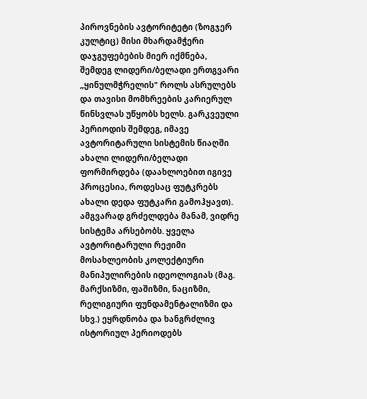პიროვნების ავტორიტეტი (ზოგჯერ კულტიც) მისი მხარდამჭერი დაჯგუფებების მიერ იქმნება, შემდეგ ლიდერი/ბელადი ერთგვარი „ყინულმჭრელის" როლს ასრულებს და თავისი მომხრეების კარიერულ წინსვლას უწყობს ხელს. გარკვეული პერიოდის შემდეგ, იმავე ავტორიტარული სისტემის წიაღში ახალი ლიდერი/ბელადი ფორმირდება (დაახლოებით იგივე პროცესია, როდესაც ფუტკრებს ახალი დედა ფუტკარი გამოჰყავთ). ამგვარად გრძელდება მანამ, ვიდრე სისტემა არსებობს. ყველა ავტორიტარული რეჟიმი მოსახლეობის კოლექტიური მანიპულირების იდეოლოგიას (მაგ. მარქსიზმი, ფაშიზმი, ნაციზმი, რელიგიური ფუნდამენტალიზმი და სხვ.) ეყრდნობა და ხანგრძლივ ისტორიულ პერიოდებს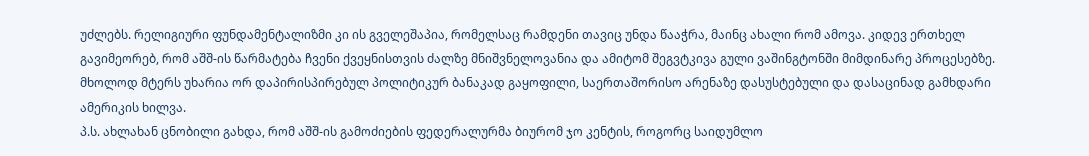უძლებს. რელიგიური ფუნდამენტალიზმი კი ის გველეშაპია, რომელსაც რამდენი თავიც უნდა წააჭრა, მაინც ახალი რომ ამოვა. კიდევ ერთხელ გავიმეორებ, რომ აშშ-ის წარმატება ჩვენი ქვეყნისთვის ძალზე მნიშვნელოვანია და ამიტომ შეგვტკივა გული ვაშინგტონში მიმდინარე პროცესებზე. მხოლოდ მტერს უხარია ორ დაპირისპირებულ პოლიტიკურ ბანაკად გაყოფილი, საერთაშორისო არენაზე დასუსტებული და დასაცინად გამხდარი ამერიკის ხილვა.
პ.ს. ახლახან ცნობილი გახდა, რომ აშშ-ის გამოძიების ფედერალურმა ბიურომ ჯო კენტის, როგორც საიდუმლო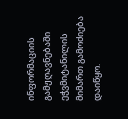ინფორმაციის გამჟღავნებაში ეჭვმიტანილის მიმართ გამოძიება დაიწყო.